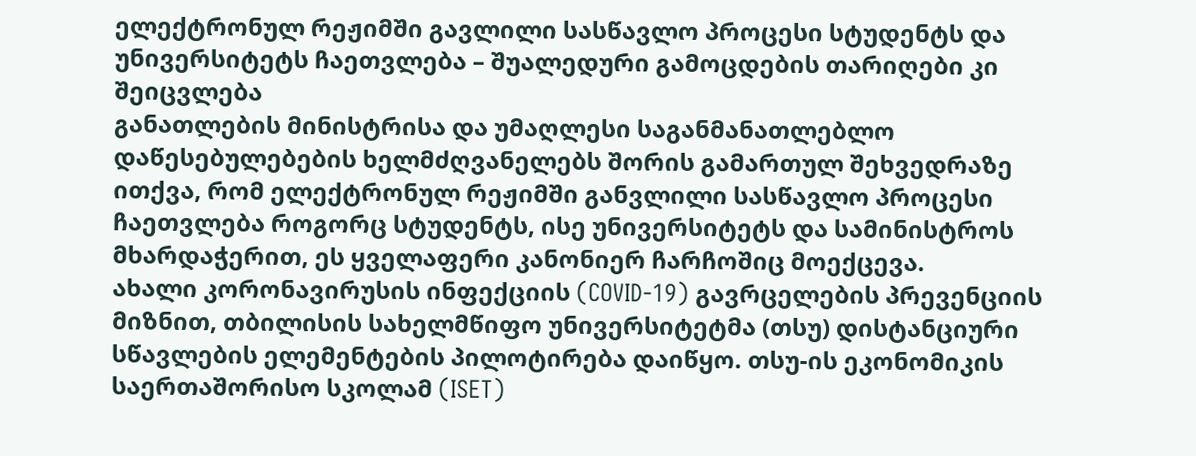ელექტრონულ რეჟიმში გავლილი სასწავლო პროცესი სტუდენტს და უნივერსიტეტს ჩაეთვლება – შუალედური გამოცდების თარიღები კი შეიცვლება
განათლების მინისტრისა და უმაღლესი საგანმანათლებლო დაწესებულებების ხელმძღვანელებს შორის გამართულ შეხვედრაზე ითქვა, რომ ელექტრონულ რეჟიმში განვლილი სასწავლო პროცესი ჩაეთვლება როგორც სტუდენტს, ისე უნივერსიტეტს და სამინისტროს მხარდაჭერით, ეს ყველაფერი კანონიერ ჩარჩოშიც მოექცევა.
ახალი კორონავირუსის ინფექციის (COVID-19) გავრცელების პრევენციის მიზნით, თბილისის სახელმწიფო უნივერსიტეტმა (თსუ) დისტანციური სწავლების ელემენტების პილოტირება დაიწყო. თსუ-ის ეკონომიკის საერთაშორისო სკოლამ (ISET)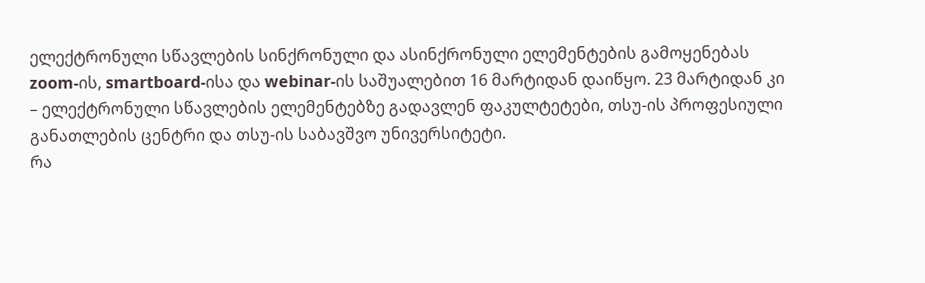ელექტრონული სწავლების სინქრონული და ასინქრონული ელემენტების გამოყენებას zoom-ის, smartboard-ისა და webinar-ის საშუალებით 16 მარტიდან დაიწყო. 23 მარტიდან კი – ელექტრონული სწავლების ელემენტებზე გადავლენ ფაკულტეტები, თსუ-ის პროფესიული განათლების ცენტრი და თსუ-ის საბავშვო უნივერსიტეტი.
რა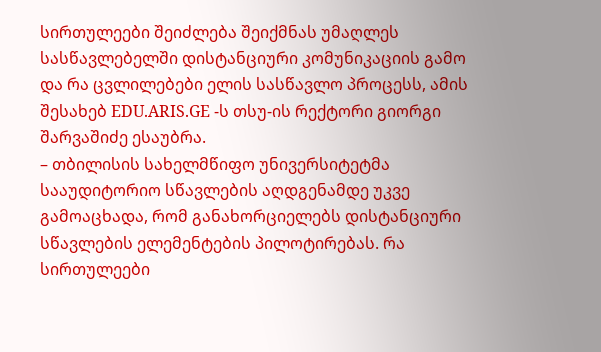სირთულეები შეიძლება შეიქმნას უმაღლეს სასწავლებელში დისტანციური კომუნიკაციის გამო და რა ცვლილებები ელის სასწავლო პროცესს, ამის შესახებ EDU.ARIS.GE -ს თსუ-ის რექტორი გიორგი შარვაშიძე ესაუბრა.
– თბილისის სახელმწიფო უნივერსიტეტმა სააუდიტორიო სწავლების აღდგენამდე უკვე გამოაცხადა, რომ განახორციელებს დისტანციური სწავლების ელემენტების პილოტირებას. რა სირთულეები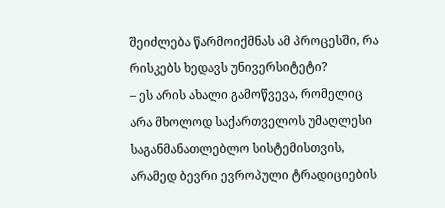შეიძლება წარმოიქმნას ამ პროცესში, რა რისკებს ხედავს უნივერსიტეტი?
– ეს არის ახალი გამოწვევა, რომელიც არა მხოლოდ საქართველოს უმაღლესი საგანმანათლებლო სისტემისთვის, არამედ ბევრი ევროპული ტრადიციების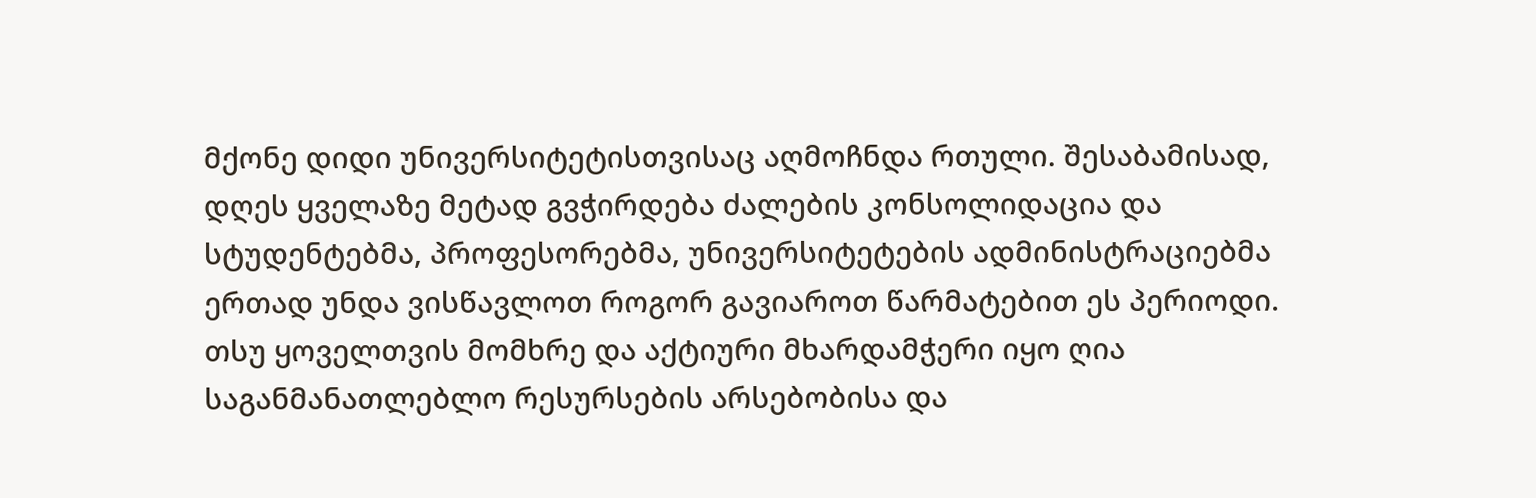მქონე დიდი უნივერსიტეტისთვისაც აღმოჩნდა რთული. შესაბამისად, დღეს ყველაზე მეტად გვჭირდება ძალების კონსოლიდაცია და სტუდენტებმა, პროფესორებმა, უნივერსიტეტების ადმინისტრაციებმა ერთად უნდა ვისწავლოთ როგორ გავიაროთ წარმატებით ეს პერიოდი. თსუ ყოველთვის მომხრე და აქტიური მხარდამჭერი იყო ღია საგანმანათლებლო რესურსების არსებობისა და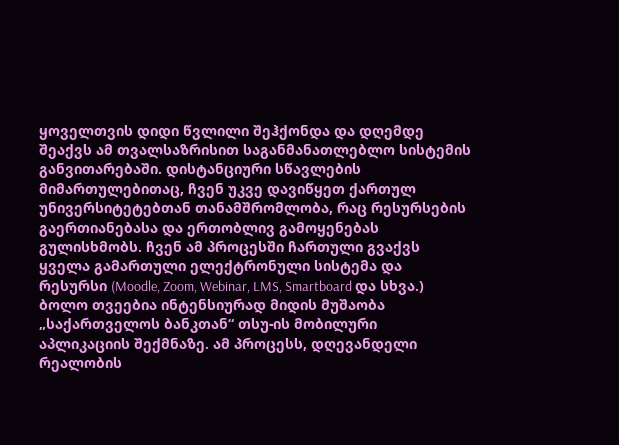ყოველთვის დიდი წვლილი შეჰქონდა და დღემდე შეაქვს ამ თვალსაზრისით საგანმანათლებლო სისტემის განვითარებაში. დისტანციური სწავლების მიმართულებითაც, ჩვენ უკვე დავიწყეთ ქართულ უნივერსიტეტებთან თანამშრომლობა, რაც რესურსების გაერთიანებასა და ერთობლივ გამოყენებას გულისხმობს. ჩვენ ამ პროცესში ჩართული გვაქვს ყველა გამართული ელექტრონული სისტემა და რესურსი (Moodle, Zoom, Webinar, LMS, Smartboard და სხვა.) ბოლო თვეებია ინტენსიურად მიდის მუშაობა „საქართველოს ბანკთან“ თსუ-ის მობილური აპლიკაციის შექმნაზე. ამ პროცესს, დღევანდელი რეალობის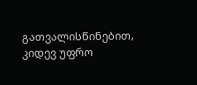გათვალისწინებით, კიდევ უფრო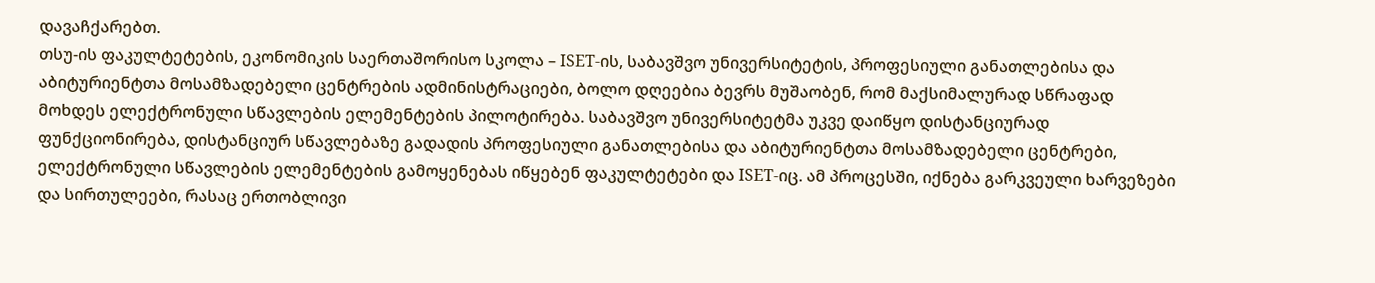დავაჩქარებთ.
თსუ-ის ფაკულტეტების, ეკონომიკის საერთაშორისო სკოლა – ISET-ის, საბავშვო უნივერსიტეტის, პროფესიული განათლებისა და აბიტურიენტთა მოსამზადებელი ცენტრების ადმინისტრაციები, ბოლო დღეებია ბევრს მუშაობენ, რომ მაქსიმალურად სწრაფად მოხდეს ელექტრონული სწავლების ელემენტების პილოტირება. საბავშვო უნივერსიტეტმა უკვე დაიწყო დისტანციურად ფუნქციონირება, დისტანციურ სწავლებაზე გადადის პროფესიული განათლებისა და აბიტურიენტთა მოსამზადებელი ცენტრები, ელექტრონული სწავლების ელემენტების გამოყენებას იწყებენ ფაკულტეტები და ISET-იც. ამ პროცესში, იქნება გარკვეული ხარვეზები და სირთულეები, რასაც ერთობლივი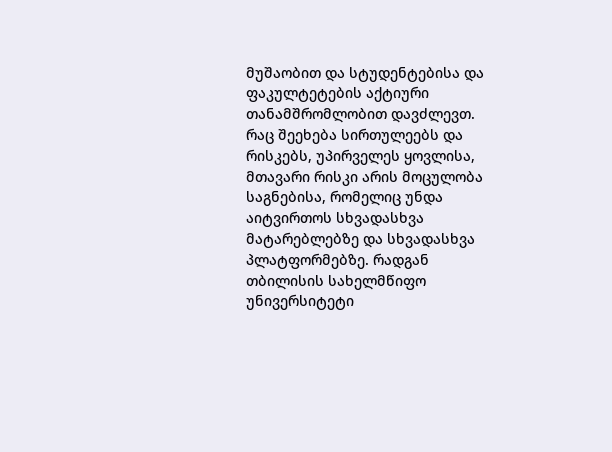მუშაობით და სტუდენტებისა და ფაკულტეტების აქტიური თანამშრომლობით დავძლევთ.
რაც შეეხება სირთულეებს და რისკებს, უპირველეს ყოვლისა, მთავარი რისკი არის მოცულობა საგნებისა, რომელიც უნდა აიტვირთოს სხვადასხვა მატარებლებზე და სხვადასხვა პლატფორმებზე. რადგან თბილისის სახელმწიფო უნივერსიტეტი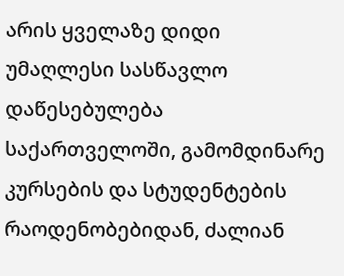არის ყველაზე დიდი უმაღლესი სასწავლო დაწესებულება საქართველოში, გამომდინარე კურსების და სტუდენტების რაოდენობებიდან, ძალიან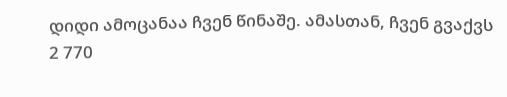დიდი ამოცანაა ჩვენ წინაშე. ამასთან, ჩვენ გვაქვს 2 770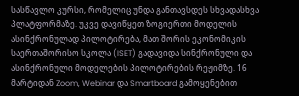სასწავლო კურსი, რომელიც უნდა განთავსდეს სხვადასხვა პლატფორმაზე. უკვე დავიწყეთ ზოგიერთი მოდელის ასინქრონულად პილოტირება, მათ შორის ეკონომიკის საერთაშორისო სკოლა (ISET) გადავიდა სინქრონული და ასინქრონული მოდელების პილოტირების რეჟიმზე. 16 მარტიდან Zoom, Webinar და Smartboard გამოყენებით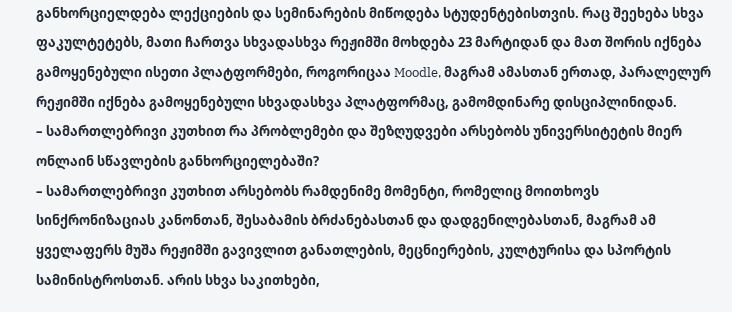განხორციელდება ლექციების და სემინარების მიწოდება სტუდენტებისთვის. რაც შეეხება სხვა ფაკულტეტებს, მათი ჩართვა სხვადასხვა რეჟიმში მოხდება 23 მარტიდან და მათ შორის იქნება გამოყენებული ისეთი პლატფორმები, როგორიცაა Moodle, მაგრამ ამასთან ერთად, პარალელურ რეჟიმში იქნება გამოყენებული სხვადასხვა პლატფორმაც, გამომდინარე დისციპლინიდან.
– სამართლებრივი კუთხით რა პრობლემები და შეზღუდვები არსებობს უნივერსიტეტის მიერ ონლაინ სწავლების განხორციელებაში?
– სამართლებრივი კუთხით არსებობს რამდენიმე მომენტი, რომელიც მოითხოვს სინქრონიზაციას კანონთან, შესაბამის ბრძანებასთან და დადგენილებასთან, მაგრამ ამ ყველაფერს მუშა რეჟიმში გავივლით განათლების, მეცნიერების, კულტურისა და სპორტის სამინისტროსთან. არის სხვა საკითხები,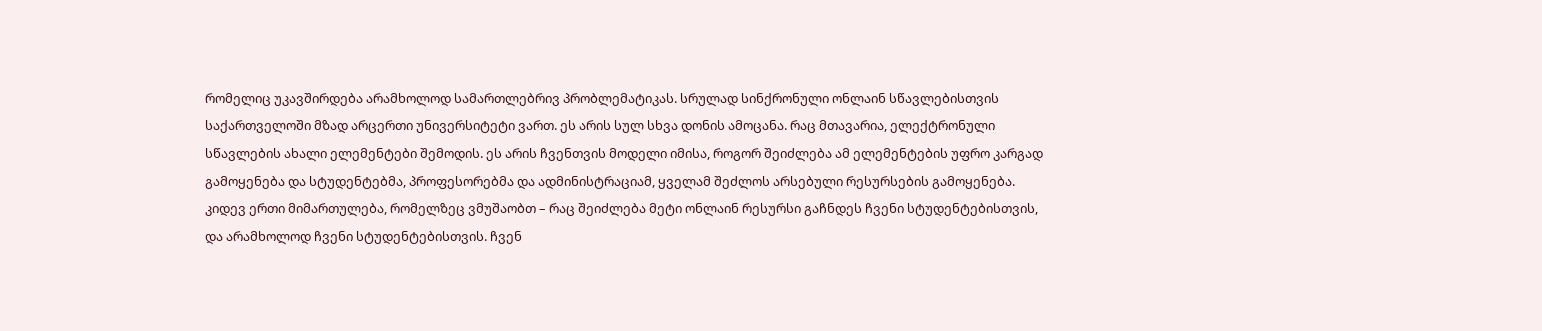რომელიც უკავშირდება არამხოლოდ სამართლებრივ პრობლემატიკას. სრულად სინქრონული ონლაინ სწავლებისთვის საქართველოში მზად არცერთი უნივერსიტეტი ვართ. ეს არის სულ სხვა დონის ამოცანა. რაც მთავარია, ელექტრონული სწავლების ახალი ელემენტები შემოდის. ეს არის ჩვენთვის მოდელი იმისა, როგორ შეიძლება ამ ელემენტების უფრო კარგად გამოყენება და სტუდენტებმა, პროფესორებმა და ადმინისტრაციამ, ყველამ შეძლოს არსებული რესურსების გამოყენება. კიდევ ერთი მიმართულება, რომელზეც ვმუშაობთ – რაც შეიძლება მეტი ონლაინ რესურსი გაჩნდეს ჩვენი სტუდენტებისთვის, და არამხოლოდ ჩვენი სტუდენტებისთვის. ჩვენ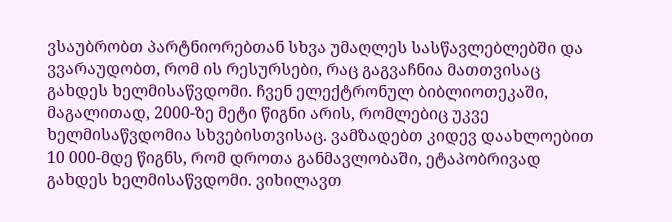ვსაუბრობთ პარტნიორებთან სხვა უმაღლეს სასწავლებლებში და ვვარაუდობთ, რომ ის რესურსები, რაც გაგვაჩნია მათთვისაც გახდეს ხელმისაწვდომი. ჩვენ ელექტრონულ ბიბლიოთეკაში, მაგალითად, 2000-ზე მეტი წიგნი არის, რომლებიც უკვე ხელმისაწვდომია სხვებისთვისაც. ვამზადებთ კიდევ დაახლოებით 10 000-მდე წიგნს, რომ დროთა განმავლობაში, ეტაპობრივად გახდეს ხელმისაწვდომი. ვიხილავთ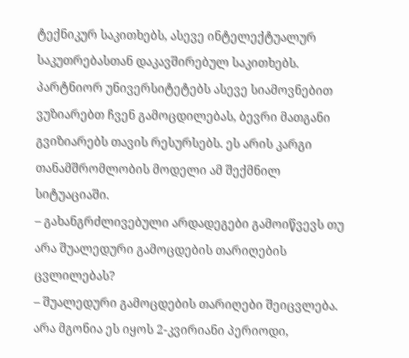ტექნიკურ საკითხებს, ასევე ინტელექტუალურ საკუთრებასთან დაკავშირებულ საკითხებს. პარტნიორ უნივერსიტეტებს ასევე სიამოვნებით ვუზიარებთ ჩვენ გამოცდილებას, ბევრი მათგანი გვიზიარებს თავის რესურსებს. ეს არის კარგი თანამშრომლობის მოდელი ამ შექმნილ სიტუაციაში.
– გახანგრძლივებული არდადეგები გამოიწვევს თუ არა შუალედური გამოცდების თარიღების ცვლილებას?
– შუალედური გამოცდების თარიღები შეიცვლება. არა მგონია ეს იყოს 2-კვირიანი პერიოდი,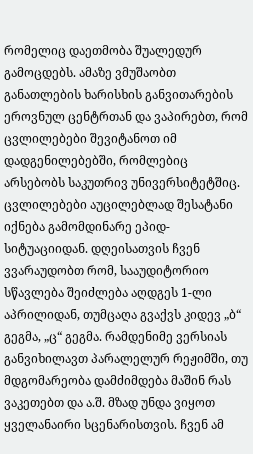რომელიც დაეთმობა შუალედურ გამოცდებს. ამაზე ვმუშაობთ განათლების ხარისხის განვითარების ეროვნულ ცენტრთან და ვაპირებთ, რომ ცვლილებები შევიტანოთ იმ დადგენილებებში, რომლებიც არსებობს საკუთრივ უნივერსიტეტშიც. ცვლილებები აუცილებლად შესატანი იქნება გამომდინარე ეპიდ-სიტუაციიდან. დღეისათვის ჩვენ ვვარაუდობთ რომ, სააუდიტორიო სწავლება შეიძლება აღდგეს 1-ლი აპრილიდან, თუმცაღა გვაქვს კიდევ „ბ“ გეგმა, „ც“ გეგმა. რამდენიმე ვერსიას განვიხილავთ პარალელურ რეჟიმში, თუ მდგომარეობა დამძიმდება მაშინ რას ვაკეთებთ და ა.შ. მზად უნდა ვიყოთ ყველანაირი სცენარისთვის. ჩვენ ამ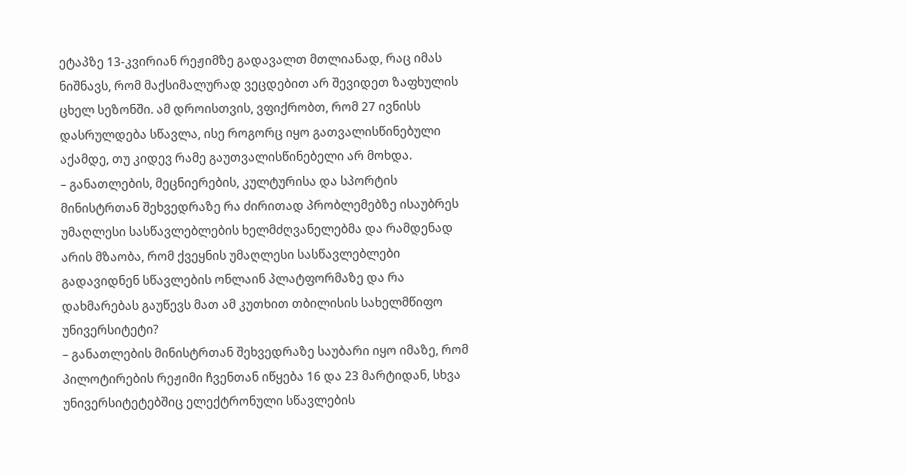ეტაპზე 13-კვირიან რეჟიმზე გადავალთ მთლიანად, რაც იმას ნიშნავს, რომ მაქსიმალურად ვეცდებით არ შევიდეთ ზაფხულის ცხელ სეზონში. ამ დროისთვის, ვფიქრობთ, რომ 27 ივნისს დასრულდება სწავლა, ისე როგორც იყო გათვალისწინებული აქამდე, თუ კიდევ რამე გაუთვალისწინებელი არ მოხდა.
– განათლების, მეცნიერების, კულტურისა და სპორტის მინისტრთან შეხვედრაზე რა ძირითად პრობლემებზე ისაუბრეს უმაღლესი სასწავლებლების ხელმძღვანელებმა და რამდენად არის მზაობა, რომ ქვეყნის უმაღლესი სასწავლებლები გადავიდნენ სწავლების ონლაინ პლატფორმაზე და რა დახმარებას გაუწევს მათ ამ კუთხით თბილისის სახელმწიფო უნივერსიტეტი?
– განათლების მინისტრთან შეხვედრაზე საუბარი იყო იმაზე, რომ პილოტირების რეჟიმი ჩვენთან იწყება 16 და 23 მარტიდან, სხვა უნივერსიტეტებშიც ელექტრონული სწავლების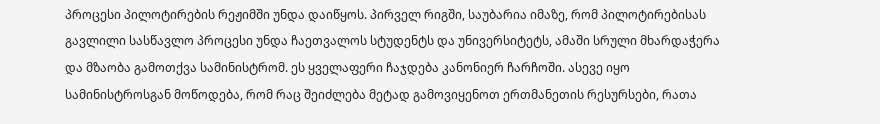პროცესი პილოტირების რეჟიმში უნდა დაიწყოს. პირველ რიგში, საუბარია იმაზე, რომ პილოტირებისას გავლილი სასწავლო პროცესი უნდა ჩაეთვალოს სტუდენტს და უნივერსიტეტს, ამაში სრული მხარდაჭერა და მზაობა გამოთქვა სამინისტრომ. ეს ყველაფერი ჩაჯდება კანონიერ ჩარჩოში. ასევე იყო სამინისტროსგან მოწოდება, რომ რაც შეიძლება მეტად გამოვიყენოთ ერთმანეთის რესურსები, რათა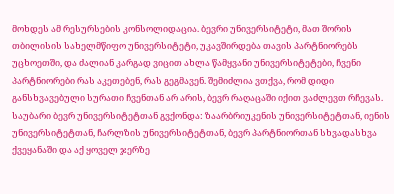მოხდეს ამ რესურსების კონსოლიდაცია. ბევრი უნივერსიტეტი, მათ შორის თბილისის სახელმწიფო უნივერსიტეტი, უკავშირდება თავის პარტნიორებს უცხოეთში, და ძალიან კარგად ვიცით ახლა წამყვანი უნივერსიტეტები, ჩვენი პარტნიორები რას აკეთებენ, რას გეგმავენ. შემიძლია ვთქვა, რომ დიდი განსხვავებული სურათი ჩვენთან არ არის, ბევრ რაღაცაში იქით ვაძლევთ რჩევას. საუბარი ბევრ უნივერსიტეტთან გვქონდა: ზაარბრიუკენის უნივერსიტეტთან, იენის უნივერსიტეტთან, ჩარლზის უნივერსიტეტთან, ბევრ პარტნიორთან სხვადასხვა ქვეყანაში და აქ ყოველ ჯერზე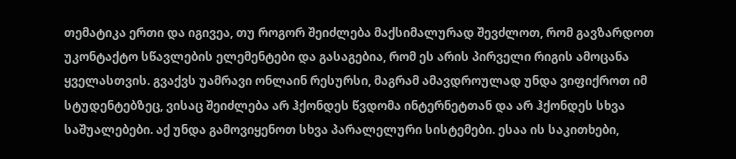თემატიკა ერთი და იგივეა, თუ როგორ შეიძლება მაქსიმალურად შევძლოთ, რომ გავზარდოთ უკონტაქტო სწავლების ელემენტები და გასაგებია, რომ ეს არის პირველი რიგის ამოცანა ყველასთვის. გვაქვს უამრავი ონლაინ რესურსი, მაგრამ ამავდროულად უნდა ვიფიქროთ იმ სტუდენტებზეც, ვისაც შეიძლება არ ჰქონდეს წვდომა ინტერნეტთან და არ ჰქონდეს სხვა საშუალებები. აქ უნდა გამოვიყენოთ სხვა პარალელური სისტემები. ესაა ის საკითხები,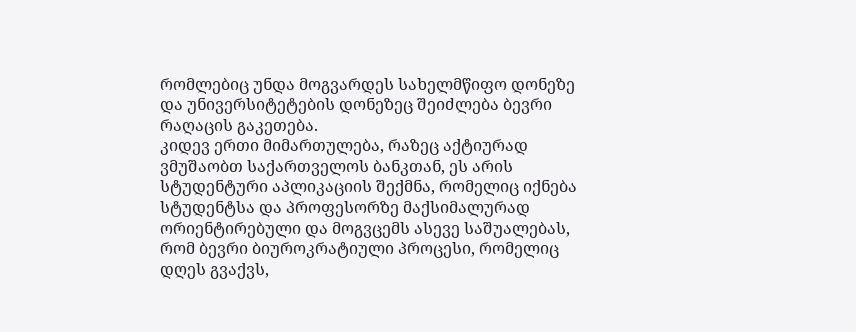რომლებიც უნდა მოგვარდეს სახელმწიფო დონეზე და უნივერსიტეტების დონეზეც შეიძლება ბევრი რაღაცის გაკეთება.
კიდევ ერთი მიმართულება, რაზეც აქტიურად ვმუშაობთ საქართველოს ბანკთან, ეს არის სტუდენტური აპლიკაციის შექმნა, რომელიც იქნება სტუდენტსა და პროფესორზე მაქსიმალურად ორიენტირებული და მოგვცემს ასევე საშუალებას, რომ ბევრი ბიუროკრატიული პროცესი, რომელიც დღეს გვაქვს,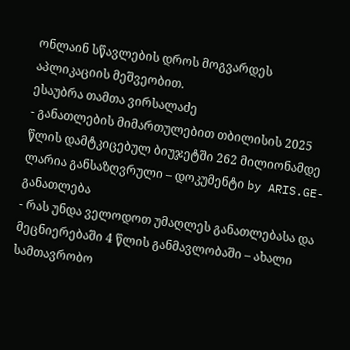ონლაინ სწავლების დროს მოგვარდეს აპლიკაციის მეშვეობით.
ესაუბრა თამთა ვირსალაძე
- განათლების მიმართულებით თბილისის 2025 წლის დამტკიცებულ ბიუჯეტში 262 მილიონამდე ლარია განსაზღვრული – დოკუმენტი by ARIS.GE-განათლება
- რას უნდა ველოდოთ უმაღლეს განათლებასა და მეცნიერებაში 4 წლის განმავლობაში – ახალი სამთავრობო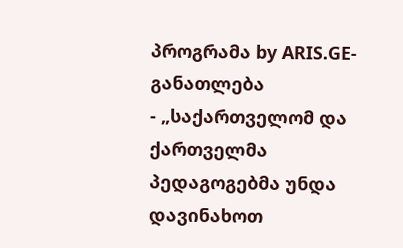პროგრამა by ARIS.GE-განათლება
- „საქართველომ და ქართველმა პედაგოგებმა უნდა დავინახოთ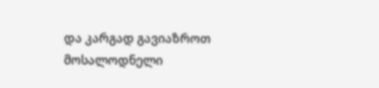და კარგად გავიაზროთ მოსალოდნელი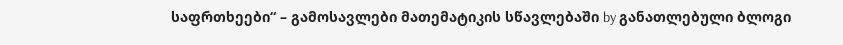საფრთხეები“ – გამოსავლები მათემატიკის სწავლებაში by განათლებული ბლოგი